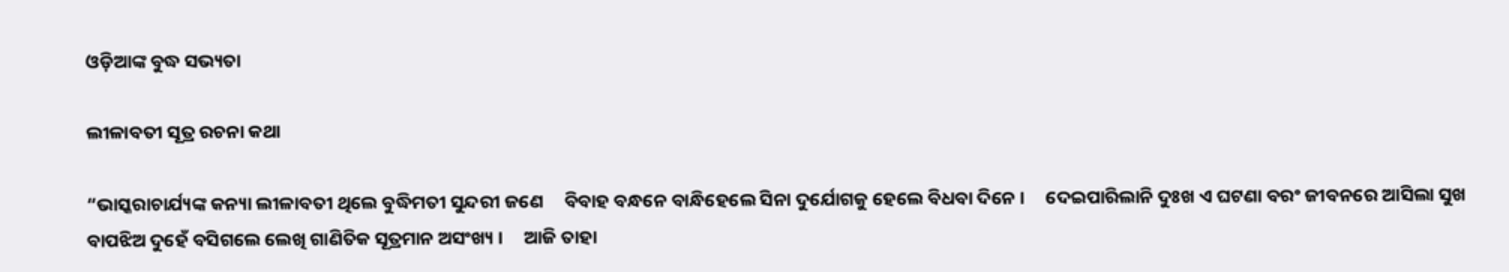ଓଡ଼ିଆଙ୍କ ବୁଦ୍ଧ ସଭ୍ୟତା

ଲୀଳାବତୀ ସୂତ୍ର ରଚନା କଥା

“ଭାସ୍କରାଚାର୍ଯ୍ୟଙ୍କ କନ୍ୟା ଲୀଳାବତୀ ଥିଲେ ବୁଦ୍ଧିମତୀ ସୁନ୍ଦରୀ ଜଣେ     ବିବାହ ବନ୍ଧନେ ବାନ୍ଧିହେଲେ ସିନା ଦୁର୍ଯୋଗକୁ ହେଲେ ବିଧବା ଦିନେ ।     ଦେଇପାରିଲାନି ଦୁଃଖ ଏ ଘଟଣା ବରଂ ଜୀବନରେ ଆସିଲା ସୁଖ     ବାପଝିଅ ଦୁହେଁ ବସିଗଲେ ଲେଖି ଗାଣିତିକ ସୂତ୍ରମାନ ଅସଂଖ୍ୟ ।     ଆଜି ତାହା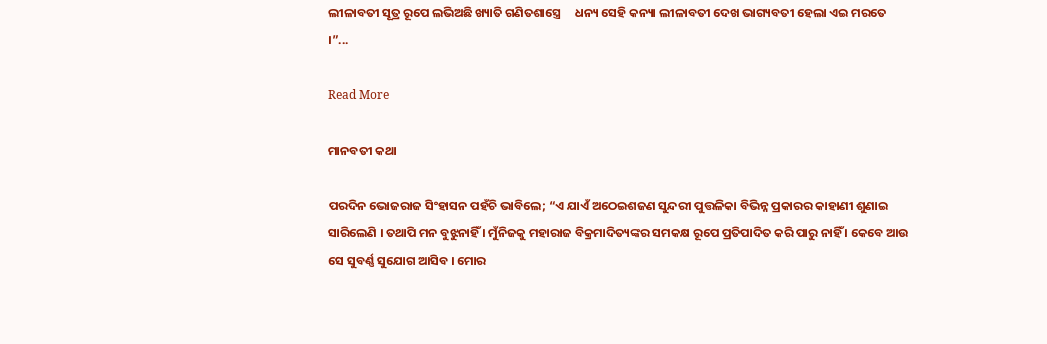ଲୀଳାବତୀ ସୂତ୍ର ରୂପେ ଲଭିଅଛି ଖ୍ୟାତି ଗଣିତଶାସ୍ତ୍ରେ     ଧନ୍ୟ ସେହି କନ୍ୟା ଲୀଳାବତୀ ଦେଖ ଭାଗ୍ୟବତୀ ହେଲା ଏଇ ମରତେ ।”...

Read More

ମାନବତୀ କଥା

ପରଦିନ ଭୋଜରାଜ ସିଂହାସନ ପହଁଚି ଭାବିଲେ; “ଏ ଯାଏଁ ଅଠେଇଶଜଣ ସୁନ୍ଦରୀ ପୁତ୍ତଳିକା ବିଭିନ୍ନ ପ୍ରକାରର କାହାଣୀ ଶୁଣାଇ ସାରିଲେଣି । ତଥାପି ମନ ବୁଝୁନାହିଁ । ମୁଁନିଜକୁ ମହାରାଜ ବିକ୍ରମାଦିତ୍ୟଙ୍କର ସମକକ୍ଷ ରୂପେ ପ୍ରତିପାଦିତ କରି ପାରୁ ନାହିଁ । କେବେ ଆଉ ସେ ସୁବର୍ଣ୍ଣ ସୁଯୋଗ ଆସିବ । ମୋର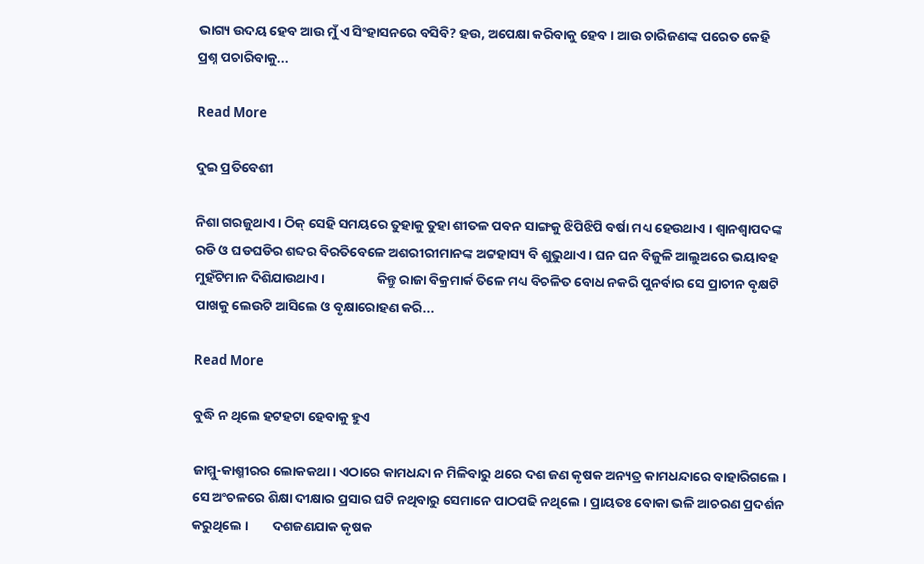ଭାଗ୍ୟ ଉଦୟ ହେବ ଆଉ ମୁଁ ଏ ସିଂହାସନରେ ବସିବି? ହଉ, ଅପେକ୍ଷା କରିବାକୁ ହେବ । ଆଉ ଚାରିଜଣଙ୍କ ପରେତ କେହି ପ୍ରଶ୍ନ ପଚାରିବାକୁ...

Read More

ଦୁଇ ପ୍ରତିବେଶୀ

ନିଶା ଗରଜୁଥାଏ । ଠିକ୍ ସେହି ସମୟରେ ତୁହାକୁ ତୁହା ଶୀତଳ ପବନ ସାଙ୍ଗକୁ ଝିପିଝିପି ବର୍ଷା ମଧ୍ୟ ହେଉଥାଏ । ଶ୍ୱାନଶ୍ୱାପଦଙ୍କ ରଡି ଓ ଘଡଘଡିର ଶବ୍ଦର ବିରତିବେଳେ ଅଶରୀରୀମାନଙ୍କ ଅଟ୍ଟହାସ୍ୟ ବି ଶୁଭୁଥାଏ । ଘନ ଘନ ବିଜୁଳି ଆଲୁଅରେ ଭୟାବହ ମୁହଁଟିମାନ ଦିଶିଯାଉଥାଏ ।                 କିନ୍ତୁ ରାଜା ବିକ୍ରମାର୍କ ତିଳେ ମଧ୍ୟ ବିଚଳିତ ବୋଧ ନକରି ପୁନର୍ବାର ସେ ପ୍ରାଚୀନ ବୃକ୍ଷଟି ପାଖକୁ ଲେଉଟି ଆସିଲେ ଓ ବୃକ୍ଷାରୋହଣ କରି...

Read More

ବୁଦ୍ଧି ନ ଥିଲେ ହଟହଟା ହେବାକୁ ହୁଏ

ଜାମ୍ମୁ-କାଶ୍ମୀରର ଲୋକକଥା । ଏଠାରେ କାମଧନ୍ଦା ନ ମିଳିବାରୁ ଥରେ ଦଶ ଜଣ କୃଷକ ଅନ୍ୟତ୍ର କାମଧନ୍ଦାରେ ବାହାରିଗଲେ । ସେ ଅଂଚଳରେ ଶିକ୍ଷା ଦୀକ୍ଷାର ପ୍ରସାର ଘଟି ନଥିବାରୁ ସେମାନେ ପାଠପଢି ନଥିଲେ । ପ୍ରାୟତଃ ବୋକା ଭଳି ଆଚରଣ ପ୍ରଦର୍ଶନ କରୁଥିଲେ ।        ଦଶଜଣଯାକ କୃଷକ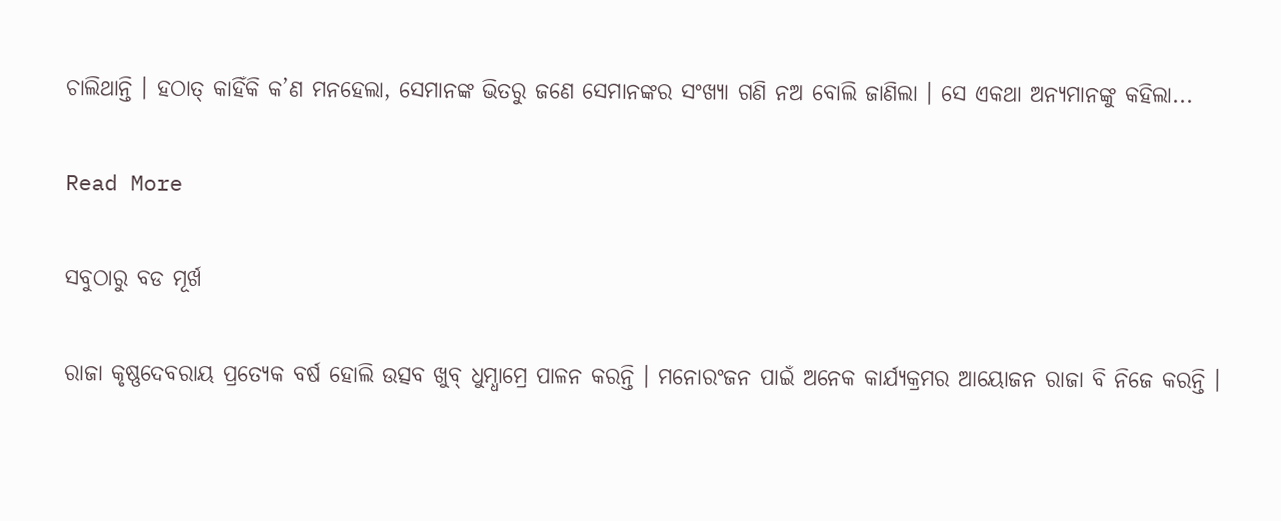ଚାଲିଥାନ୍ତି । ହଠାତ୍ କାହିଁକି କ’ଣ ମନହେଲା, ସେମାନଙ୍କ ଭିତରୁ ଜଣେ ସେମାନଙ୍କର ସଂଖ୍ୟା ଗଣି ନଅ ବୋଲି ଜାଣିଲା । ସେ ଏକଥା ଅନ୍ୟମାନଙ୍କୁ କହିଲା...

Read More

ସବୁଠାରୁ ବଡ ମୂର୍ଖ

ରାଜା କୃଷ୍ଣଦେବରାୟ ପ୍ରତ୍ୟେକ ବର୍ଷ ହୋଲି ଉତ୍ସବ ଖୁବ୍ ଧୁମ୍ଧାମ୍ରେ ପାଳନ କରନ୍ତି । ମନୋରଂଜନ ପାଇଁ ଅନେକ କାର୍ଯ୍ୟକ୍ରମର ଆୟୋଜନ ରାଜା ବି ନିଜେ କରନ୍ତି ।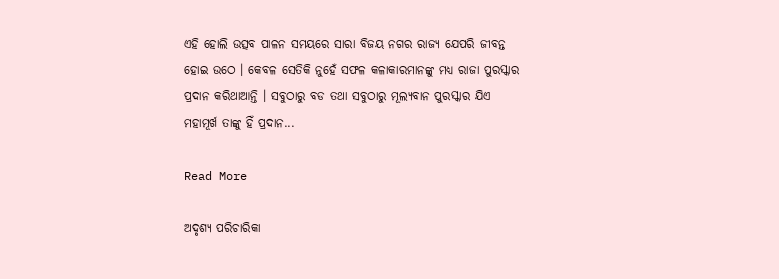ଏହି ହୋଲି ଉତ୍ସବ ପାଳନ ସମୟରେ ସାରା ବିଜୟ ନଗର ରାଜ୍ୟ ଯେପରି ଜୀବନ୍ତ ହୋଇ ଉଠେ । କେବଳ ସେତିକି ନୁହେଁ ସଫଳ କଳାକାରମାନଙ୍କୁ ମଧ୍ୟ ରାଜା ପୁରସ୍କାର ପ୍ରଦାନ କରିଥାଆନ୍ତି । ସବୁଠାରୁ ବଡ ତଥା ସବୁଠାରୁ ମୂଲ୍ୟବାନ ପୁରସ୍କାର ଯିଏ ମହାମୂର୍ଖ ତାଙ୍କୁ ହିଁ ପ୍ରଦାନ...

Read More

ଅଦୃଶ୍ୟ ପରିଚାରିକା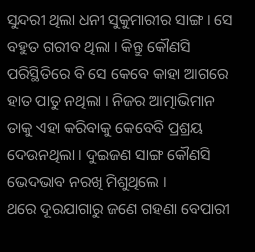ସୁନ୍ଦରୀ ଥିଲା ଧନୀ ସୁକୁମାରୀର ସାଙ୍ଗ । ସେ ବହୁତ ଗରୀବ ଥିଲା । କିନ୍ତୁ କୌଣସି ପରିସ୍ଥିତିରେ ବି ସେ କେବେ କାହା ଆଗରେ ହାତ ପାତୁ ନଥିଲା । ନିଜର ଆତ୍ମାଭିମାନ ତାକୁ ଏହା କରିବାକୁ କେବେବି ପ୍ରଶ୍ରୟ ଦେଉନଥିଲା । ଦୁଇଜଣ ସାଙ୍ଗ କୌଣସି ଭେଦଭାବ ନରଖି ମିଶୁଥିଲେ ।                 ଥରେ ଦୂରଯାଗାରୁ ଜଣେ ଗହଣା ବେପାରୀ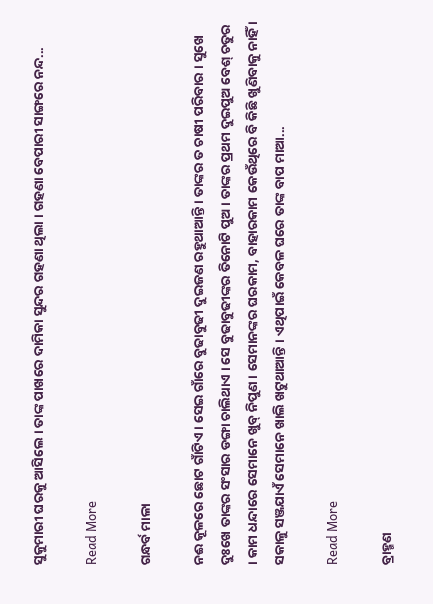ସୁକୁମାରୀ ଘରକୁ ଆସିଲେ । ତାଙ୍କ ପାଖରେ ଦାମିକା ସୁନ୍ଦର ଗହଣା ଥିଲା । ଗହଣା ବେପାରୀ ସାଙ୍ଗରେ ନନ୍ଦ...

Read More

ଗନ୍ଧର୍ବ ମାଳା

ନଈ କୂଳରେ ଛୋଟ ଗାଁଟିଏ । ସେଇ ଗାଁରେ ବୁଢାବୁଢୀ ଦୁଇଜଣ ରହୁଥାଆନ୍ତି । ତାଙ୍କର ତ ଚାଷୀ ପରିବାର । ସୁଖେ ଦୁଃଖେ ତାଙ୍କର ସଂସାର ଡଙ୍ଗା ଚାଲିଥାଏ । ସେ ବୁଢାବୁଢୀଙ୍କର ତିନୋଟି ପୁଅ । ତାଙ୍କର ପ୍ରଥମ ଦୁଇପୁଅ ବେଶ୍ ଚତୁର । କାମ ଧନ୍ଦାରେ ସେମାନେ ଖୁବ୍ ନିପୁଣ । ସେମାନଙ୍କର ଘରକାମ, ବାହାରକାମ କେଉଁଥିରେ ବି କିଛି ଖୁଣିବାକୁ ନାହିଁ । ସକାଳୁ ସଞ୍ଜଯାଏଁ ସେମାନେ ଖାଲି ଖଟୁଥାଆନ୍ତି । ଏଥିପାଇଁ କେବଳ ଘରେ ତାଙ୍କ ବାପ ମାଆ...

Read More

ବ୍ରାହ୍ମଣ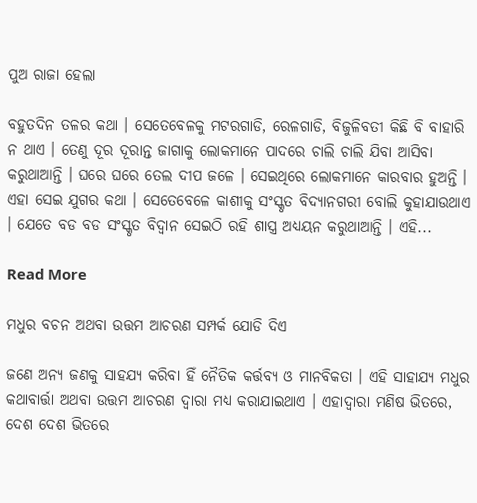ପୁଅ ରାଜା ହେଲା

ବହୁତଦିନ ତଳର କଥା । ସେତେବେଳକୁ ମଟରଗାଡି, ରେଳଗାଡି, ବିଜୁଳିବତୀ କିଛି ବି ବାହାରି ନ ଥାଏ । ତେଣୁ ଦୂର ଦୂରାନ୍ତ ଜାଗାକୁ ଲୋକମାନେ ପାଦରେ ଚାଲି ଚାଲି ଯିବା ଆସିବା କରୁଥାଆନ୍ତି । ଘରେ ଘରେ ତେଲ ଦୀପ ଜଳେ । ସେଇଥିରେ ଲୋକମାନେ କାରବାର ହୁଅନ୍ତି । ଏହା ସେଇ ଯୁଗର କଥା । ସେତେବେଳେ କାଶୀକୁ ସଂସ୍କୃତ ବିଦ୍ୟାନଗରୀ ବୋଲି କୁହାଯାଉଥାଏ । ଯେତେ ବଡ ବଡ ସଂସ୍କୃତ ବିଦ୍ୱାନ ସେଇଠି ରହି ଶାସ୍ତ୍ର ଅଧ୍ୟୟନ କରୁଥାଆନ୍ତି । ଏହି...

Read More

ମଧୁର ବଚନ ଅଥବା ଉତ୍ତମ ଆଚରଣ ସମ୍ପର୍କ ଯୋଡି ଦିଏ

ଜଣେ ଅନ୍ୟ ଜଣକୁ ସାହଯ୍ୟ କରିବା ହିଁ ନୈତିକ କର୍ତ୍ତବ୍ୟ ଓ ମାନବିକତା । ଏହି ସାହାଯ୍ୟ ମଧୁର କଥାବାର୍ତ୍ତା ଅଥବା ଉତ୍ତମ ଆଚରଣ ଦ୍ୱାରା ମଧ୍ୟ କରାଯାଇଥାଏ । ଏହାଦ୍ୱାରା ମଣିଷ ଭିତରେ, ଦେଶ ଦେଶ ଭିତରେ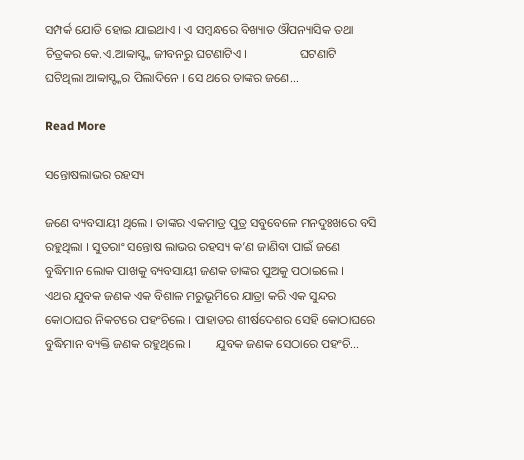ସମ୍ପର୍କ ଯୋଡି ହୋଇ ଯାଇଥାଏ । ଏ ସମ୍ବନ୍ଧରେ ବିଖ୍ୟାତ ଔପନ୍ୟାସିକ ତଥା ଚିତ୍ରକର କେ.ଏ.ଆବ୍ବାସ୍ଙ୍କ ଜୀବନରୁ ଘଟଣାଟିଏ ।                 ଘଟଣାଟି ଘଟିଥିଲା ଆବ୍ବାସ୍ଙ୍କର ପିଲାଦିନେ । ସେ ଥରେ ତାଙ୍କର ଜଣେ...

Read More

ସନ୍ତୋଷଲାଭର ରହସ୍ୟ

ଜଣେ ବ୍ୟବସାୟୀ ଥିଲେ । ତାଙ୍କର ଏକମାତ୍ର ପୁତ୍ର ସବୁବେଳେ ମନଦୁଃଖରେ ବସି ରହୁଥିଲା । ସୁତରାଂ ସନ୍ତୋଷ ଲାଭର ରହସ୍ୟ କ’ଣ ଜାଣିବା ପାଇଁ ଜଣେ ବୁଦ୍ଧିମାନ ଲୋକ ପାଖକୁ ବ୍ୟବସାୟୀ ଜଣକ ତାଙ୍କର ପୁଅକୁ ପଠାଇଲେ ।        ଏଥର ଯୁବକ ଜଣକ ଏକ ବିଶାଳ ମରୁଭୂମିରେ ଯାତ୍ରା କରି ଏକ ସୁନ୍ଦର କୋଠାଘର ନିକଟରେ ପହଂଚିଲେ । ପାହାଡର ଶୀର୍ଷଦେଶର ସେହି କୋଠାଘରେ ବୁଦ୍ଧିମାନ ବ୍ୟକ୍ତି ଜଣକ ରହୁଥିଲେ ।        ଯୁବକ ଜଣକ ସେଠାରେ ପହଂଚି...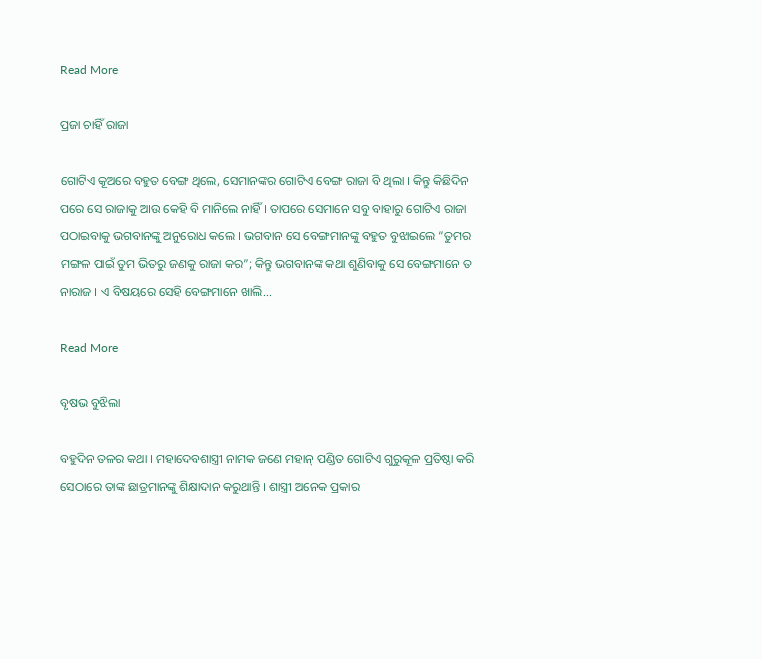Read More

ପ୍ରଜା ଚାହିଁ ରାଜା

ଗୋଟିଏ କୂଅରେ ବହୁତ ବେଙ୍ଗ ଥିଲେ, ସେମାନଙ୍କର ଗୋଟିଏ ବେଙ୍ଗ ରାଜା ବି ଥିଲା । କିନ୍ତୁ କିଛିଦିନ ପରେ ସେ ରାଜାକୁ ଆଉ କେହି ବି ମାନିଲେ ନାହିଁ । ତାପରେ ସେମାନେ ସବୁ ବାହାରୁ ଗୋଟିଏ ରାଜା ପଠାଇବାକୁ ଭଗବାନଙ୍କୁ ଅନୁରୋଧ କଲେ । ଭଗବାନ ସେ ବେଙ୍ଗମାନଙ୍କୁ ବହୁତ ବୁଝାଇଲେ “ତୁମର ମଙ୍ଗଳ ପାଇଁ ତୁମ ଭିତରୁ ଜଣକୁ ରାଜା କର”; କିନ୍ତୁ ଭଗବାନଙ୍କ କଥା ଶୁଣିବାକୁ ସେ ବେଙ୍ଗମାନେ ତ ନାରାଜ । ଏ ବିଷୟରେ ସେହି ବେଙ୍ଗମାନେ ଖାଲି...

Read More

ବୃଷଭ ବୁଝିଲା

ବହୁଦିନ ତଳର କଥା । ମହାଦେବଶାସ୍ତ୍ରୀ ନାମକ ଜଣେ ମହାନ୍ ପଣ୍ଡିତ ଗୋଟିଏ ଗୁରୁକୂଳ ପ୍ରତିଷ୍ଠା କରି ସେଠାରେ ତାଙ୍କ ଛାତ୍ରମାନଙ୍କୁ ଶିକ୍ଷାଦାନ କରୁଥାନ୍ତି । ଶାସ୍ତ୍ରୀ ଅନେକ ପ୍ରକାର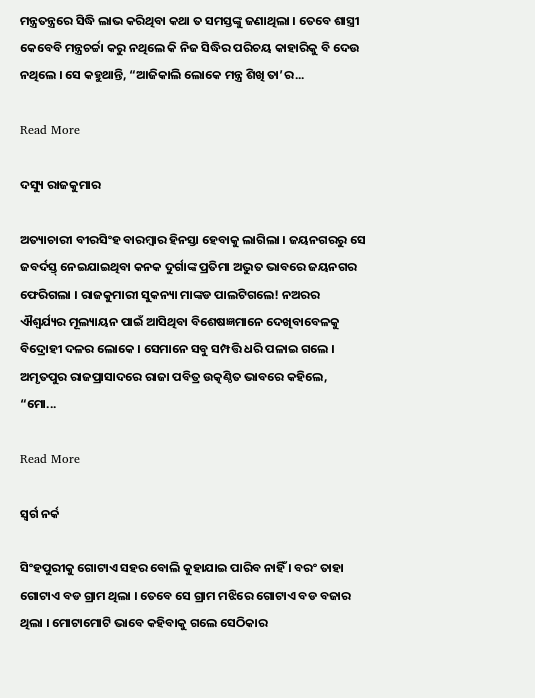ମନ୍ତ୍ରତନ୍ତ୍ରରେ ସିଦ୍ଧି ଲାଭ କରିଥିବା କଥା ତ ସମସ୍ତଙ୍କୁ ଜଣାଥିଲା । ତେବେ ଶାସ୍ତ୍ରୀ କେବେବି ମନ୍ତ୍ରଚର୍ଚ୍ଚା କରୁ ନଥିଲେ କି ନିଜ ସିଦ୍ଧିର ପରିଚୟ କାହାରିକୁ ବି ଦେଉ ନଥିଲେ । ସେ କହୁଥାନ୍ତି, “ଆଜିକାଲି ଲୋକେ ମନ୍ତ୍ର ଶିଖି ତା’ର...

Read More

ଦସ୍ୟୁ ରାଜକୁମାର

ଅତ୍ୟାଚାରୀ ବୀରସିଂହ ବାରମ୍ବାର ହିନସ୍ତା ହେବାକୁ ଲାଗିଲା । ଜୟନଗରରୁ ସେ ଜବର୍ଦସ୍ତ୍ ନେଇଯାଇଥିବା କନକ ଦୁର୍ଗାଙ୍କ ପ୍ରତିମା ଅଦ୍ଭୁତ ଭାବରେ ଜୟନଗର ଫେରିଗଲା । ରାଜକୁମାରୀ ସୁକନ୍ୟା ମାଙ୍କଡ ପାଲଟିଗଲେ! ନଅରର ଐଶ୍ୱର୍ଯ୍ୟର ମୂଲ୍ୟାୟନ ପାଇଁ ଆସିଥିବା ବିଶେଷଜ୍ଞମାନେ ଦେଖିବାବେଳକୁ ବିଦ୍ରୋହୀ ଦଳର ଲୋକେ । ସେମାନେ ସବୁ ସମ୍ପତ୍ତି ଧରି ପଳାଇ ଗଲେ । ଅମୃତପୁର ରାଜପ୍ରାସାଦରେ ରାଜା ପବିତ୍ର ଉତ୍କଣ୍ଠିତ ଭାବରେ କହିଲେ, “ମୋ...

Read More

ସ୍ୱର୍ଗ ନର୍କ

ସିଂହପୁରୀକୁ ଗୋଟାଏ ସହର ବୋଲି କୁହାଯାଇ ପାରିବ ନାହିଁ । ବରଂ ତାହା ଗୋଟାଏ ବଡ ଗ୍ରାମ ଥିଲା । ତେବେ ସେ ଗ୍ରାମ ମଝିରେ ଗୋଟାଏ ବଡ ବଜାର ଥିଲା । ମୋଟାମୋଟି ଭାବେ କହିବାକୁ ଗଲେ ସେଠିକାର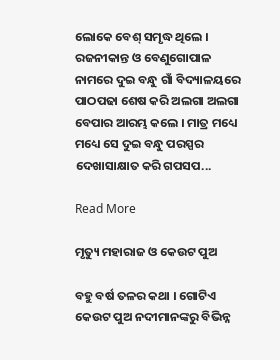ଲୋକେ ବେଶ୍ ସମୃଦ୍ଧ ଥିଲେ ।                 ରଜନୀକାନ୍ତ ଓ ବେଣୁଗୋପାଳ ନାମରେ ଦୁଇ ବନ୍ଧୁ ଗାଁ ବିଦ୍ୟାଳୟରେ ପାଠପଢା ଶେଷ କରି ଅଲଗା ଅଲଗା ବେପାର ଆରମ୍ଭ କଲେ । ମାତ୍ର ମଧ୍ୟେ ମଧ୍ୟେ ସେ ଦୁଇ ବନ୍ଧୁ ପରସ୍ପର ଦେଖାସାକ୍ଷାତ କରି ଗପସପ...

Read More

ମୃତ୍ୟୁ ମହାରାଜ ଓ କେଉଟ ପୁଅ

ବହୁ ବର୍ଷ ତଳର କଥା । ଗୋଟିଏ କେଉଟ ପୁଅ ନଦୀମାନଙ୍କରୁ ବିଭିନ୍ନ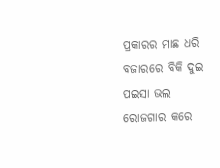ପ୍ରକାରର ମାଛ ଧରି ବଜାରରେ ବିକି ଦୁଇ ପଇସା ଭଲ ରୋଜଗାର କରେ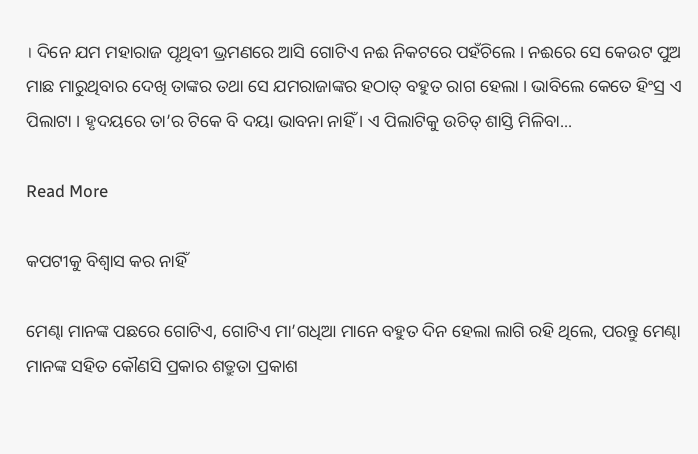। ଦିନେ ଯମ ମହାରାଜ ପୃଥିବୀ ଭ୍ରମଣରେ ଆସି ଗୋଟିଏ ନଈ ନିକଟରେ ପହଁଚିଲେ । ନଈରେ ସେ କେଉଟ ପୁଅ ମାଛ ମାରୁଥିବାର ଦେଖି ତାଙ୍କର ତଥା ସେ ଯମରାଜାଙ୍କର ହଠାତ୍ ବହୁତ ରାଗ ହେଲା । ଭାବିଲେ କେତେ ହିଂସ୍ର ଏ ପିଲାଟା । ହୃଦୟରେ ତା’ର ଟିକେ ବି ଦୟା ଭାବନା ନାହିଁ । ଏ ପିଲାଟିକୁ ଉଚିତ୍ ଶାସ୍ତି ମିଳିବା...

Read More

କପଟୀକୁ ବିଶ୍ୱାସ କର ନାହିଁ

ମେଣ୍ଢା ମାନଙ୍କ ପଛରେ ଗୋଟିଏ, ଗୋଟିଏ ମା’ଗଧିଆ ମାନେ ବହୁତ ଦିନ ହେଲା ଲାଗି ରହି ଥିଲେ, ପରନ୍ତୁ ମେଣ୍ଢା ମାନଙ୍କ ସହିତ କୌଣସି ପ୍ରକାର ଶତ୍ରୁତା ପ୍ରକାଶ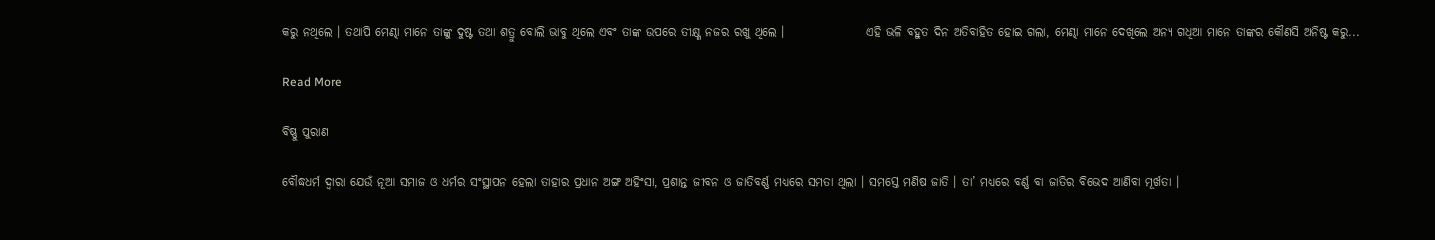କରୁ ନଥିଲେ । ତଥାପି ମେଣ୍ଢା ମାନେ ତାଙ୍କୁ ଦୁଷ୍ଟ ତଥା ଶତ୍ରୁ ବୋଲି ଭାବୁ ଥିଲେ ଏବଂ ତାଙ୍କ ଉପରେ ତୀକ୍ଷ୍ଣ ନଜର ରଖୁ ଥିଲେ ।                 ଏହି ଭଳି ବହୁତ ଦିନ ଅତିବାହିତ ହୋଇ ଗଲା, ମେଣ୍ଢା ମାନେ ଦେଖିଲେ ଅନ୍ୟ ଗଧିଆ ମାନେ ତାଙ୍କର କୌଣସି ଅନିଷ୍ଟ କରୁ...

Read More

ବିଷ୍ଣୁ ପୁରାଣ

ବୌଦ୍ଧଧର୍ମ ଦ୍ୱାରା ଯେଉଁ ନୂଆ ସମାଜ ଓ ଧର୍ମର ସଂସ୍ଥାପନ ହେଲା ତାହାର ପ୍ରଧାନ ଅଙ୍ଗ ଅହିଂସା, ପ୍ରଶାନ୍ତ ଜୀବନ ଓ ଜାତିବର୍ଣ୍ଣ ମଧ୍ୟରେ ସମତା ଥିଲା । ସମସ୍ତେ ମଣିଷ ଜାତି । ତା’ ମଧ୍ୟରେ ବର୍ଣ୍ଣ ବା ଜାତିର ବିଭେଦ ଆଣିବା ମୂର୍ଖତା ।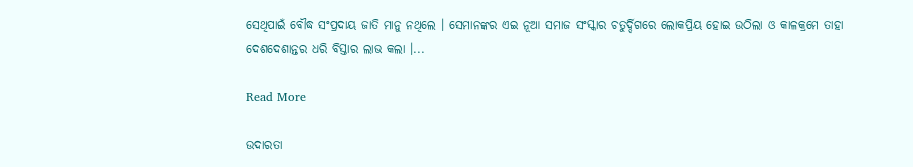ସେଥିପାଇଁ ବୌଦ୍ଧ ସଂପ୍ରଦାୟ ଜାତି ମାନୁ ନଥିଲେ । ସେମାନଙ୍କର ଏଇ ନୂଆ ସମାଜ ସଂସ୍କାର ଚତୁର୍ଦ୍ଦିଗରେ ଲୋକପ୍ରିୟ ହୋଇ ଉଠିଲା ଓ କାଳକ୍ରମେ ତାହା ଦେଶଦେଶାନ୍ତର ଧରି ବିସ୍ତାର ଲାଭ କଲା ।...

Read More

ଉଦାରତା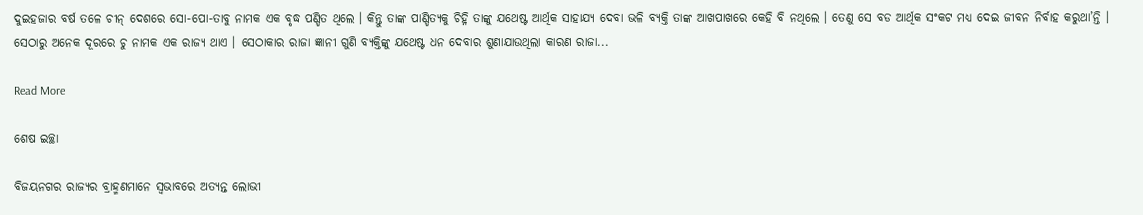ଦୁଇହଜାର ବର୍ଷ ତଳେ ଚୀନ୍ ଦେଶରେ ସୋ-ପୋ-ତାବୁ ନାମକ ଏକ ବୃଦ୍ଧ ପଣ୍ଡିତ ଥିଲେ । କିନ୍ତୁ ତାଙ୍କ ପାଣ୍ଡିତ୍ୟକୁ ଚିହ୍ନି ତାଙ୍କୁ ଯଥେଷ୍ଟ ଆର୍ଥିକ ସାହାଯ୍ୟ ଦେବା ଭଳି ବ୍ୟକ୍ତି ତାଙ୍କ ଆଖପାଖରେ କେହି ବି ନଥିଲେ । ତେଣୁ ସେ ବଡ ଆର୍ଥିକ ସଂକଟ ମଧ୍ୟ ଦେଇ ଜୀବନ ନିର୍ବାହ କରୁଥା’ନ୍ତି । ସେଠାରୁ ଅନେକ ଦୂରରେ ଚୁ ନାମକ ଏକ ରାଜ୍ୟ ଥାଏ । ସେଠାକାର ରାଜା ଜ୍ଞାନୀ ଗୁଣି ବ୍ୟକ୍ତିଙ୍କୁ ଯଥେଷ୍ଟ ଧନ ଦେବାର ଶୁଣାଯାଉଥିଲା କାରଣ ରାଜା...

Read More

ଶେଷ ଇଚ୍ଛା

ବିଜୟନଗର ରାଜ୍ୟର ବ୍ରାହ୍ମଣମାନେ ସ୍ୱଭାବରେ ଅତ୍ୟନ୍ତ ଲୋଭୀ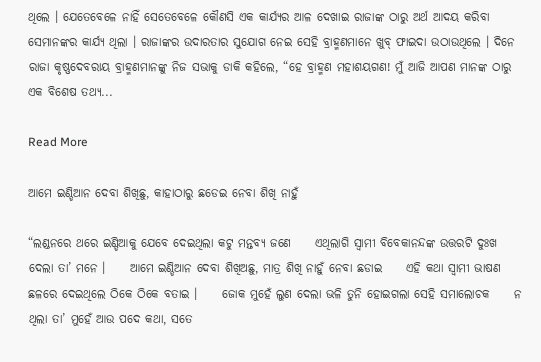ଥିଲେ । ଯେତେବେଳେ ନାହିଁ ସେତେବେଳେ କୌଣସି ଏକ କାର୍ଯ୍ୟର ଆଳ ଦେଖାଇ ରାଜାଙ୍କ ଠାରୁ ଅର୍ଥ ଆଦୟ କରିବା ସେମାନଙ୍କର କାର୍ଯ୍ୟ ଥିଲା । ରାଜାଙ୍କର ଉଦାରତାର ସୁଯୋଗ ନେଇ ସେହି ବ୍ରାହ୍ମଣମାନେ ଖୁବ୍ ଫାଇଦା ଉଠାଉଥିଲେ । ଦିନେ ରାଜା କୃଷ୍ଣଦେବରାୟ ବ୍ରାହ୍ମଣମାନଙ୍କୁ ନିଜ ସଭାକୁ ଡାକି କହିଲେ, “ହେ ବ୍ରାହ୍ମଣ ମହାଶୟଗଣ! ମୁଁ ଆଜି ଆପଣ ମାନଙ୍କ ଠାରୁ ଏକ ବିଶେଷ ତଥ୍ୟ...

Read More

ଆମେ ଇଣ୍ଡିଆନ ଦେବା ଶିଖିଛୁ, କାହାଠାରୁ ଛଡେଇ ନେବା ଶିଖି ନାହୁଁ

“ଲଣ୍ଡନରେ ଥରେ ଇଣ୍ଡିଆକୁ ଯେବେ ଦେଇଥିଲା କଟୁ ମନ୍ତବ୍ୟ ଜଣେ     ଏଥିଲାଗି ସ୍ୱାମୀ ବିବେକାନନ୍ଦଙ୍କ ଉତ୍ତରଟି ଦୁଃଖ ଦେଲା ତା’ ମନେ ।     ଆମେ ଇଣ୍ଡିଆନ ଦେବା ଶିଖିଅଛୁ, ମାତ୍ର ଶିଖି ନାହୁଁ ନେବା ଛଡାଇ     ଏହି କଥା ସ୍ୱାମୀ ଭାଷଣ ଛଳରେ ଦେଇଥିଲେ ଠିକେ ଠିକେ ବତାଇ ।     ଜୋକ ମୁହେଁ ଲୁଣ ଦେଲା ଭଳି ତୁନି ହୋଇଗଲା ସେହି ସମାଲୋଚକ     ନ ଥିଲା ତା’ ମୁହେଁ ଆଉ ପଦେ କଥା, ସତେ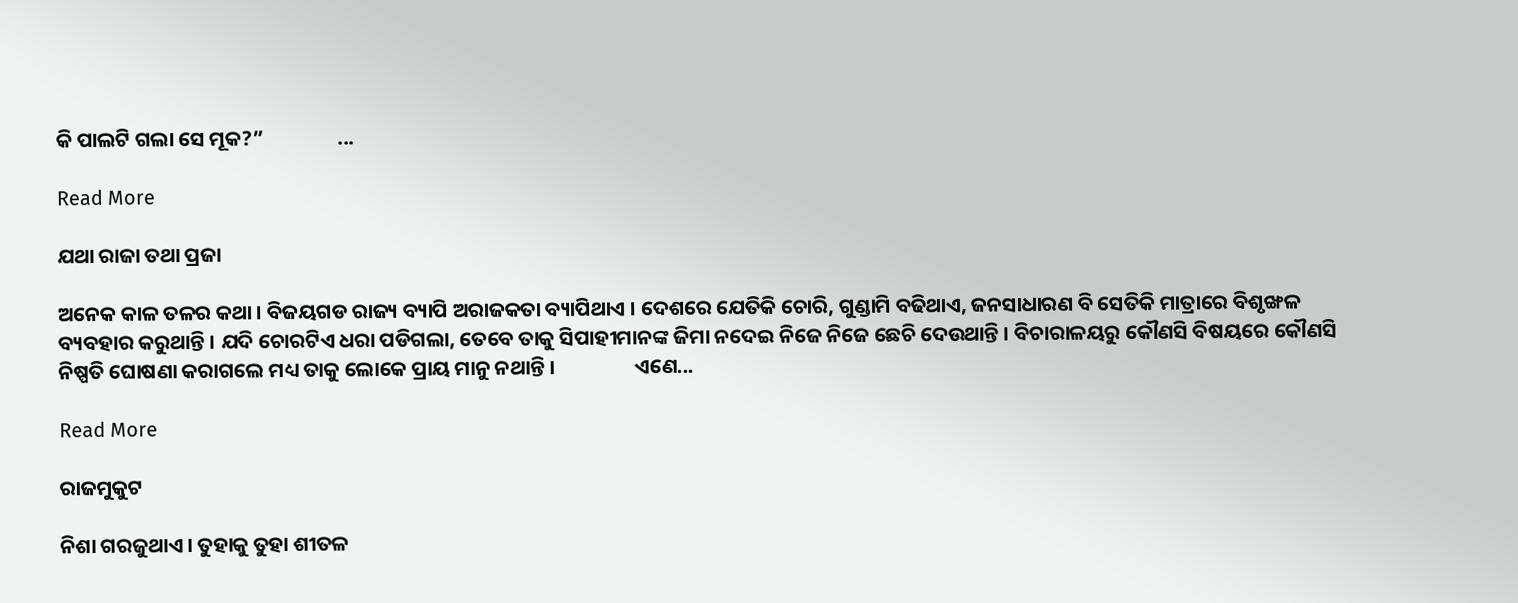କି ପାଲଟି ଗଲା ସେ ମୂକ?”                ...

Read More

ଯଥା ରାଜା ତଥା ପ୍ରଜା

ଅନେକ କାଳ ତଳର କଥା । ବିଜୟଗଡ ରାଜ୍ୟ ବ୍ୟାପି ଅରାଜକତା ବ୍ୟାପିଥାଏ । ଦେଶରେ ଯେତିକି ଚୋରି, ଗୁଣ୍ଡାମି ବଢିଥାଏ, ଜନସାଧାରଣ ବି ସେତିକି ମାତ୍ରାରେ ବିଶୃଙ୍ଖଳ ବ୍ୟବହାର କରୁଥାନ୍ତି । ଯଦି ଚୋରଟିଏ ଧରା ପଡିଗଲା, ତେବେ ତାକୁ ସିପାହୀମାନଙ୍କ ଜିମା ନଦେଇ ନିଜେ ନିଜେ ଛେଚି ଦେଉଥାନ୍ତି । ବିଚାରାଳୟରୁ କୌଣସି ବିଷୟରେ କୌଣସି ନିଷ୍ପତି ଘୋଷଣା କରାଗଲେ ମଧ୍ୟ ତାକୁ ଲୋକେ ପ୍ରାୟ ମାନୁ ନଥାନ୍ତି ।                 ଏଣେ...

Read More

ରାଜମୁକୁଟ

ନିଶା ଗରଜୁଥାଏ । ତୁହାକୁ ତୁହା ଶୀତଳ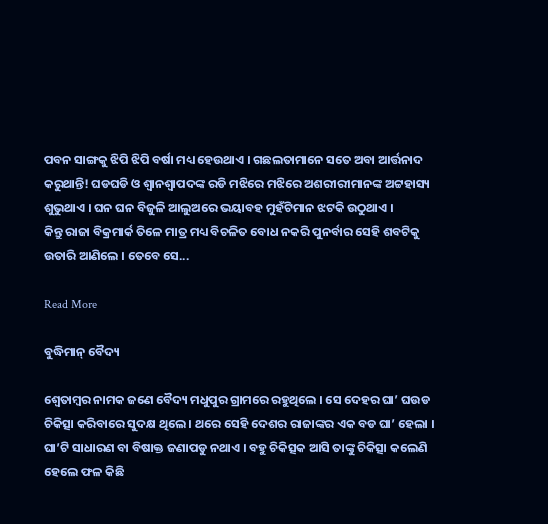ପବନ ସାଙ୍ଗକୁ ଝିପି ଝିପି ବର୍ଷା ମଧ୍ୟ ହେଉଥାଏ । ଗଛଲତାମାନେ ସତେ ଅବା ଆର୍ତ୍ତନାଦ କରୁଥାନ୍ତି! ଘଡଘଡି ଓ ଶ୍ୱାନଶ୍ୱାପଦଙ୍କ ରଡି ମଝିରେ ମଝିରେ ଅଶରୀରୀମାନଙ୍କ ଅଟ୍ଟହାସ୍ୟ ଶୁଭୁଥାଏ । ଘନ ଘନ ବିଜୁଳି ଆଲୁଅରେ ଭୟାବହ ମୁହଁଟିମାନ ଝଟକି ଉଠୁଥାଏ ।                 କିନ୍ତୁ ରାଜା ବିକ୍ରମାର୍କ ତିଳେ ମାତ୍ର ମଧ୍ୟ ବିଚଳିତ ବୋଧ ନକରି ପୁନର୍ବାର ସେହି ଶବଟିକୁ ଉତାରି ଆଣିଲେ । ତେବେ ସେ...

Read More

ବୁଦ୍ଧିମାନ୍ ବୈଦ୍ୟ

ଶ୍ୱେତାମ୍ବର ନାମକ ଜଣେ ବୈଦ୍ୟ ମଧୁପୁର ଗ୍ରାମରେ ରହୁଥିଲେ । ସେ ଦେହର ଘା’ ଘଉଡ ଚିକିତ୍ସା କରିବାରେ ସୁଦକ୍ଷ ଥିଲେ । ଥରେ ସେହି ଦେଶର ରାଜାଙ୍କର ଏକ ବଡ ଘା’ ହେଲା । ଘା’ଟି ସାଧାରଣ ବା ବିଷାକ୍ତ ଜଣାପଡୁ ନଥାଏ । ବହୁ ଚିକିତ୍ସକ ଆସି ତାଙ୍କୁ ଚିକିତ୍ସା କଲେଣି ହେଲେ ଫଳ କିଛି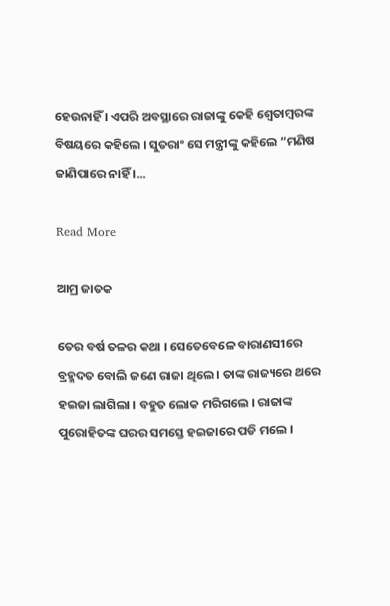ହେଉନାହିଁ । ଏପରି ଅବସ୍ଥାରେ ରାଜାଙ୍କୁ କେହି ଶ୍ୱେତାମ୍ବରଙ୍କ ବିଷୟରେ କହିଲେ । ସୁତରାଂ ସେ ମନ୍ତ୍ରୀଙ୍କୁ କହିଲେ “ମଣିଷ ଜାଣିପାରେ ନାହିଁ ।...

Read More

ଆମ୍ର ଜାତକ

ତେର ବର୍ଷ ତଳର କଥା । ସେତେବେଳେ ବାରାଣସୀରେ ବ୍ରହ୍ମଦତ ବୋଲି ଜଣେ ରାଜା ଥିଲେ । ତାଙ୍କ ରାଜ୍ୟରେ ଥରେ ହଇଜା ଲାଗିଲା । ବହୁତ ଲୋକ ମରିଗଲେ । ରାଜାଙ୍କ ପୁରୋହିତଙ୍କ ଘରର ସମସ୍ତେ ହଇଜାରେ ପଡି ମଲେ ।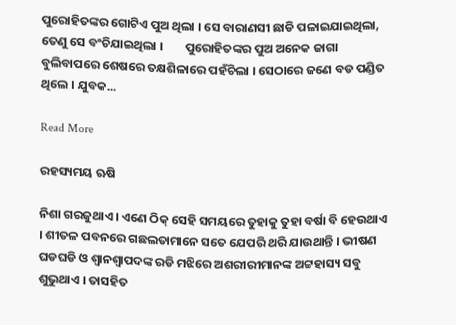ପୁରୋହିତଙ୍କର ଗୋଟିଏ ପୁଅ ଥିଲା । ସେ ବାରାଣସୀ ଛାଡି ପଳାଇଯାଇଥିଲା, ତେଣୁ ସେ ବଂଚିଯାଇଥିଲା ।        ପୁରୋହିତଙ୍କର ପୁଅ ଅନେକ ଜାଗା ବୁଲିବାପରେ ଶେଷରେ ତକ୍ଷଶିଳାରେ ପହଁଚିଲା । ସେଠାରେ ଜଣେ ବଡ ପଣ୍ଡିତ ଥିଲେ । ଯୁବକ...

Read More

ରହସ୍ୟମୟ ଋଷି

ନିଶା ଗରଜୁଥାଏ । ଏଣେ ଠିକ୍ ସେହି ସମୟରେ ତୁହାକୁ ତୁହା ବର୍ଷା ବି ହେଉଥାଏ । ଶୀତଳ ପବନରେ ଗଛଲତାମାନେ ସତେ ଯେପରି ଥରି ଯାଉଥାନ୍ତି । ଭୀଷଣ ଘଡଘଡି ଓ ଶ୍ୱାନଶ୍ୱାପଦଙ୍କ ରଡି ମଝିରେ ଅଶରୀରୀମାନଙ୍କ ଅଟ୍ଟହାସ୍ୟ ସବୁ ଶୁଭୁଥାଏ । ତାସହିତ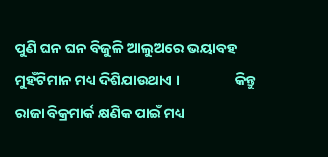ପୁଣି ଘନ ଘନ ବିଜୁଳି ଆଲୁଅରେ ଭୟାବହ ମୁହଁଟିମାନ ମଧ୍ୟ ଦିଶିଯାଉଥାଏ ।                 କିନ୍ତୁ ରାଜା ବିକ୍ରମାର୍କ କ୍ଷଣିକ ପାଇଁ ମଧ୍ୟ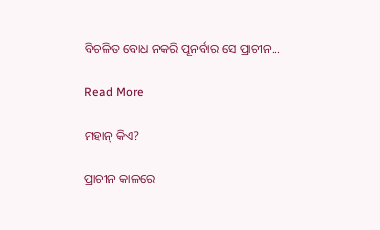ବିଚଳିତ ବୋଧ ନକରି ପୂନର୍ବାର ସେ ପ୍ରାଚୀନ...

Read More

ମହାନ୍ କିଏ?

ପ୍ରାଚୀନ କାଳରେ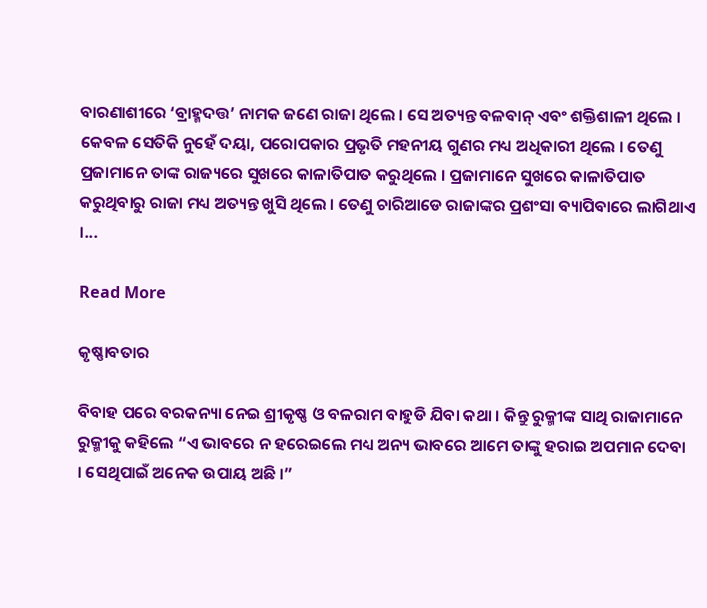ବାରଣାଶୀରେ ‘ବ୍ରାହ୍ମଦତ୍ତ’ ନାମକ ଜଣେ ରାଜା ଥିଲେ । ସେ ଅତ୍ୟନ୍ତ ବଳବାନ୍ ଏବଂ ଶକ୍ତିଶାଳୀ ଥିଲେ । କେବଳ ସେତିକି ନୁହେଁ ଦୟା, ପରୋପକାର ପ୍ରଭୃତି ମହନୀୟ ଗୁଣର ମଧ୍ୟ ଅଧିକାରୀ ଥିଲେ । ତେଣୁ ପ୍ରଜାମାନେ ତାଙ୍କ ରାଜ୍ୟରେ ସୁଖରେ କାଳାତିପାତ କରୁଥିଲେ । ପ୍ରଜାମାନେ ସୁଖରେ କାଳାତିପାତ କରୁଥିବାରୁ ରାଜା ମଧ୍ୟ ଅତ୍ୟନ୍ତ ଖୁସି ଥିଲେ । ତେଣୁ ଚାରିଆଡେ ରାଜାଙ୍କର ପ୍ରଶଂସା ବ୍ୟାପିବାରେ ଲାଗିଥାଏ ।...

Read More

କୃଷ୍ଣାବତାର

ବିବାହ ପରେ ବରକନ୍ୟା ନେଇ ଶ୍ରୀକୃଷ୍ଣ ଓ ବଳରାମ ବାହୁଡି ଯିବା କଥା । କିନ୍ତୁ ରୁକ୍ମୀଙ୍କ ସାଥି ରାଜାମାନେ ରୁକ୍ମୀକୁ କହିଲେ “ଏ ଭାବରେ ନ ହରେଇଲେ ମଧ୍ୟ ଅନ୍ୟ ଭାବରେ ଆମେ ତାଙ୍କୁ ହରାଇ ଅପମାନ ଦେବା । ସେଥିପାଇଁ ଅନେକ ଉପାୟ ଅଛି ।”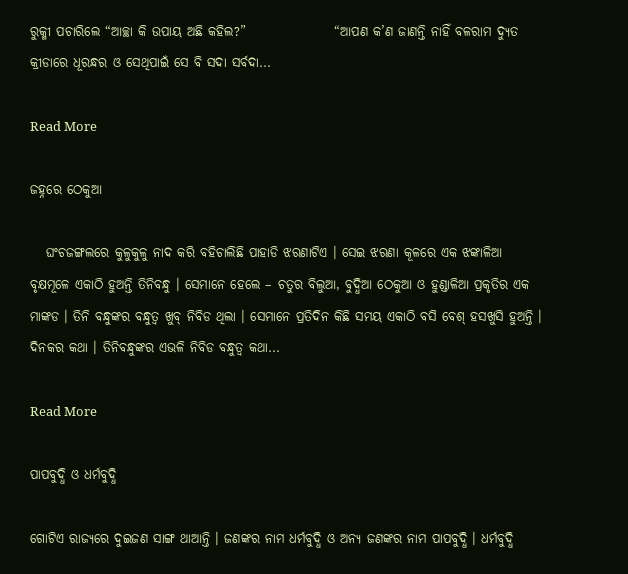ରୁକ୍ମୀ ପଚାରିଲେ “ଆଚ୍ଛା କି ଉପାୟ ଅଛି କହିଲ?”                 “ଆପଣ କ’ଣ ଜାଣନ୍ତି ନାହିଁ ବଳରାମ ଦ୍ୟୁତ କ୍ରୀଡାରେ ଧୂରନ୍ଧର ଓ ସେଥିପାଇଁ ସେ ବି ସଦା ସର୍ବଦା...

Read More

ଜହ୍ନରେ ଠେକୁଆ

   ଘଂଚଜଙ୍ଗଲରେ କୁଳୁକୁଳୁ ନାଦ କରି ବହିଚାଲିଛି ପାହାଡି ଝରଣାଟିଏ । ସେଇ ଝରଣା କୂଳରେ ଏକ ଝଙ୍କାଳିଆ ବୃକ୍ଷମୂଳେ ଏକାଠି ହୁଅନ୍ତି ତିନିବନ୍ଧୁ । ସେମାନେ ହେଲେ – ଚତୁର ବିଲୁଆ, ବୁଦ୍ଧିଆ ଠେକୁଆ ଓ ହୁଣ୍ଡାଳିଆ ପ୍ରକୃତିର ଏକ ମାଙ୍କଡ । ତିନି ବନ୍ଧୁଙ୍କର ବନ୍ଧୁତ୍ୱ ଖୁବ୍ ନିବିଡ ଥିଲା । ସେମାନେ ପ୍ରତିଦିନ କିଛି ସମୟ ଏକାଠି ବସି ବେଶ୍ ହସଖୁସି ହୁଅନ୍ତି ।        ଦିନକର କଥା । ତିନିବନ୍ଧୁଙ୍କର ଏଭଳି ନିବିଡ ବନ୍ଧୁତ୍ୱ କଥା...

Read More

ପାପବୁଦ୍ଧି ଓ ଧର୍ମବୁଦ୍ଧି

ଗୋଟିଏ ରାଜ୍ୟରେ ଦୁଇଜଣ ସାଙ୍ଗ ଥାଆନ୍ତି । ଜଣଙ୍କର ନାମ ଧର୍ମବୁଦ୍ଧି ଓ ଅନ୍ୟ ଜଣଙ୍କର ନାମ ପାପବୁଦ୍ଧି । ଧର୍ମବୁଦ୍ଧି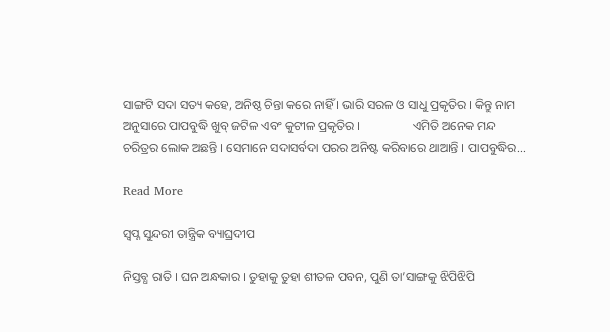ସାଙ୍ଗଟି ସଦା ସତ୍ୟ କହେ, ଅନିଷ୍ଠ ଚିନ୍ତା କରେ ନାହିଁ । ଭାରି ସରଳ ଓ ସାଧୁ ପ୍ରକୃତିର । କିନ୍ତୁ ନାମ ଅନୁସାରେ ପାପବୁଦ୍ଧି ଖୁବ୍ ଜଟିଳ ଏବଂ କୁଟୀଳ ପ୍ରକୃତିର ।                 ଏମିତି ଅନେକ ମନ୍ଦ ଚରିତ୍ରର ଲୋକ ଅଛନ୍ତି । ସେମାନେ ସଦାସର୍ବଦା ପରର ଅନିଷ୍ଟ କରିବାରେ ଥାଆନ୍ତି । ପାପବୁଦ୍ଧିର...

Read More

ସ୍ୱପ୍ନ ସୁନ୍ଦରୀ ତାନ୍ତ୍ରିକ ବ୍ୟାଘ୍ରଦୀପ

ନିସ୍ତବ୍ଧ ରାତି । ଘନ ଅନ୍ଧକାର । ତୁହାକୁ ତୁହା ଶୀତଳ ପବନ, ପୁଣି ତା’ସାଙ୍ଗକୁ ଝିପିଝିପି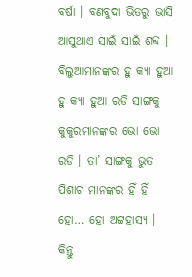ବର୍ଷା । ବଣବୁଦା ଭିତରୁ ଭାସି ଆସୁଥାଏ ସାଇଁ ସାଇଁ ଶବ୍ଦ । ବିଲୁଆମାନଙ୍କର ହୁ କ୍ୟା ହୁଆ ହୁ କ୍ୟା ହୁଆ ରଡି ସାଙ୍ଗକୁ କୁକୁରମାନଙ୍କର ଭୋ ଭୋ ରଡି । ତା’ ସାଙ୍ଗକୁ ଭୁତ ପିଶାଚ ମାନଙ୍କର ହିଁ ହିଁ ହୋ… ହୋ ଅଟ୍ଟହାସ୍ୟ । କିନ୍ତୁ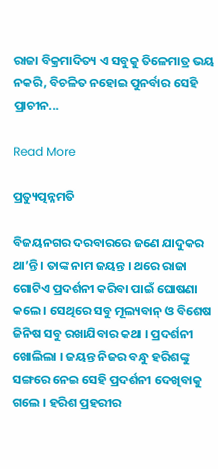ରାଜା ବିକ୍ରମାଦିତ୍ୟ ଏ ସବୁକୁ ତିଳେମାତ୍ର ଭୟ ନକରି, ବିଚଳିତ ନହୋଇ ପୁନର୍ବାର ସେହି ପ୍ରାଚୀନ...

Read More

ପ୍ରତ୍ୟୁତ୍ପନ୍ନମତି

ବିଜୟନଗର ଦରବାରରେ ଜଣେ ଯାଦୁକର ଥା’ନ୍ତି । ତାଙ୍କ ନାମ ଜୟନ୍ତ । ଥରେ ରାଜା ଗୋଟିଏ ପ୍ରଦର୍ଶନୀ କରିବା ପାଇଁ ଘୋଷଣା କଲେ । ସେଥିରେ ସବୁ ମୂଲ୍ୟବାନ୍ ଓ ବିଶେଷ ଜିନିଷ ସବୁ ରଖାଯିବାର କଥା । ପ୍ରଦର୍ଶନୀ ଖୋଲିଲା । ଜୟନ୍ତ ନିଜର ବନ୍ଧୁ ହରିଶଙ୍କୁ ସଙ୍ଗରେ ନେଇ ସେହି ପ୍ରଦର୍ଶନୀ ଦେଖିବାକୁ ଗଲେ । ହରିଶ ପ୍ରହରୀର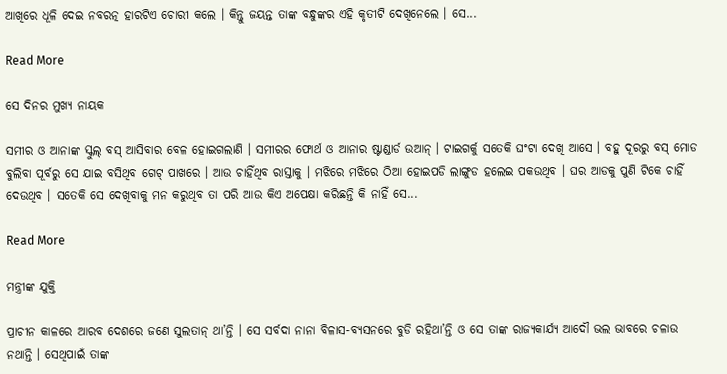ଆଖିରେ ଧୂଳି ଦେଇ ନବରତ୍ନ ହାରଟିଏ ଚୋରୀ କଲେ । କିନ୍ତୁ ଜୟନ୍ତ ତାଙ୍କ ବନ୍ଧୁଙ୍କର ଏହି କୃତୀଟି ଦେଖିନେଲେ । ସେ...

Read More

ସେ ଦିନର ମୁଖ୍ୟ ନାୟକ

ସମୀର ଓ ଆନାଙ୍କ ସ୍କୁଲ୍ ବସ୍ ଆସିବାର ବେଳ ହୋଇଗଲାଣି । ସମୀରର ଫୋର୍ଥ ଓ ଆନାର ଷ୍ଟାଣ୍ଡାର୍ଡ ଉଆନ୍ । ଟାଇଗର୍କୁ ସତେକି ଘଂଟା ଦେଖି ଆସେ । ବହୁ ଦୂରରୁ ବସ୍ ମୋଡ ବୁଲିବା ପୂର୍ବରୁ ସେ ଯାଇ ବସିଥିବ ଗେଟ୍ ପାଖରେ । ଆଉ ଚାହିଁଥିବ ରାସ୍ତାକୁ । ମଝିରେ ମଝିରେ ଠିଆ ହୋଇପଡି ଲାଙ୍ଗୁଡ ହଲେଇ ପକଉଥିବ । ଘର ଆଡକୁ ପୁଣି ଟିକେ ଚାହିଁ ଦେଉଥିବ । ସତେକି ସେ ଦେଖିବାକୁ ମନ କରୁଥିବ ତା ପରି ଆଉ କିଏ ଅପେକ୍ଷା କରିଛନ୍ତି କି ନାହିଁ ସେ...

Read More

ମନ୍ତ୍ରୀଙ୍କ ଯୁକ୍ତି

ପ୍ରାଚୀନ କାଳରେ ଆରବ ଦେଶରେ ଜଣେ ସୁଲତାନ୍ ଥା’ନ୍ତି । ସେ ସର୍ବଦା ନାନା ବିଳାସ-ବ୍ୟସନରେ ବୁଡି ରହିଥା’ନ୍ତି ଓ ସେ ତାଙ୍କ ରାଜ୍ୟକାର୍ଯ୍ୟ ଆଦୌ ଭଲ ଭାବରେ ଚଳାଉ ନଥାନ୍ତି । ସେଥିପାଇଁ ତାଙ୍କ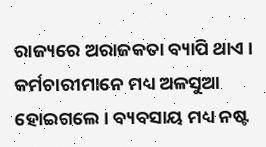ରାଜ୍ୟରେ ଅରାଜକତା ବ୍ୟାପି ଥାଏ ।       କର୍ମଚାରୀମାନେ ମଧ୍ୟ ଅଳସୁଆ ହୋଇଗଲେ । ବ୍ୟବସାୟ ମଧ୍ୟ ନଷ୍ଟ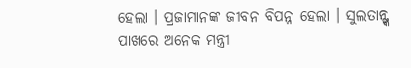ହେଲା । ପ୍ରଜାମାନଙ୍କ ଜୀବନ ବିପନ୍ନ ହେଲା । ସୁଲତାନ୍ଙ୍କ ପାଖରେ ଅନେକ ମନ୍ତ୍ରୀ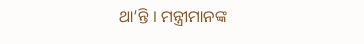ଥା’ନ୍ତି । ମନ୍ତ୍ରୀମାନଙ୍କ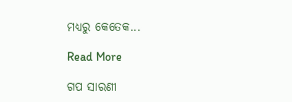ମଧ୍ୟରୁ କେତେକ...

Read More

ଗପ ସାରଣୀ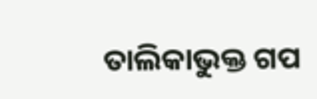ତାଲିକାଭୁକ୍ତ ଗପ